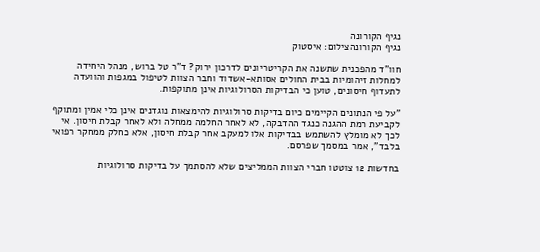נגיף הקורונה
נגיף הקורונהצילום: איסטוק

חוו"ד מהפכנית שתשנה את הקריטריונים לדרכון ירוק? ד"ר טל ברוש, מנהל היחידה למחלות זיהומיות בבית החולים אסותא-אשדוד וחבר הצוות לטיפול במגפות והוועדה לתעדוף חיסונים, טוען כי הבדיקות הסרולוגיות אינן מתוקפות.

"על פי הנתונים הקיימים כיום בדיקות סרולוגיות להימצאות נוגדנים אינן כלי אמין ומתוקף לקביעת רמת ההגנה כנגד ההדבקה, לא לאחר החלמה ממחלה ולא לאחר קבלת חיסון. אי לכך לא מומלץ להשתמש בבדיקות אלו למעקב אחר קבלת חיסון, אלא כחלק ממחקר רפואי בלבד", אמר במסמך שפרסם.

בחדשות 12 צוטטו חברי הצוות הממליצים שלא להסתמך על בדיקות סרולוגיות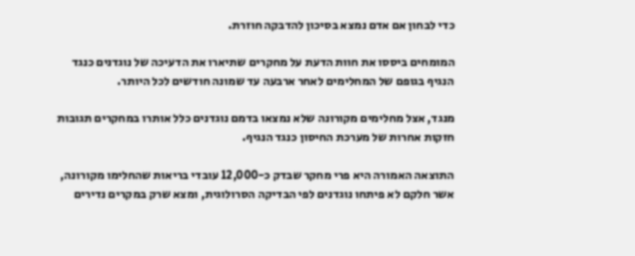כדי לבחון אם אדם נמצא בסיכון להדבקה חוזרת.

המומחים ביססו את חוות הדעת על מחקרים שתיארו את הדעיכה של נוגדנים כנגד הנגיף בגופם של המחלימים לאחר ארבעה עד שמונה חודשים לכל היותר.

מנגד, אצל מחלימים מקורונה שלא נמצאו בדמם נוגדנים כלל אותרו במחקרים תגובות חזקות אחרות של מערכת החיסון כנגד הנגיף.

התוצאה האמורה היא פרי מחקר שבדק כ-12,000 עובדי בריאות שהחלימו מקורונה, אשר חלקם לא פיתחו נוגדנים לפי הבדיקה הסרולוגית, ומצא שרק במקרים נדירים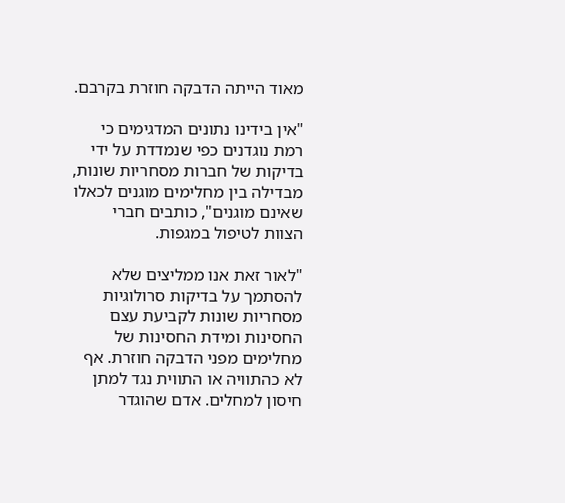מאוד הייתה הדבקה חוזרת בקרבם.

"אין בידינו נתונים המדגימים כי רמת נוגדנים כפי שנמדדת על ידי בדיקות של חברות מסחריות שונות, מבדילה בין מחלימים מוגנים לכאלו שאינם מוגנים", כותבים חברי הצוות לטיפול במגפות.

"לאור זאת אנו ממליצים שלא להסתמך על בדיקות סרולוגיות מסחריות שונות לקביעת עצם החסינות ומידת החסינות של מחלימים מפני הדבקה חוזרת. אף לא כהתוויה או התווית נגד למתן חיסון למחלים. אדם שהוגדר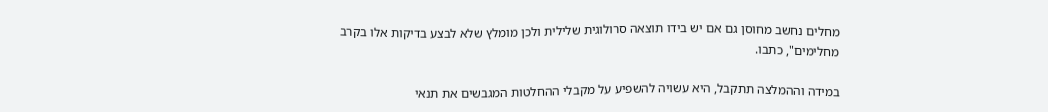מחלים נחשב מחוסן גם אם יש בידו תוצאה סרולוגית שלילית ולכן מומלץ שלא לבצע בדיקות אלו בקרב מחלימים", כתבו.

במידה וההמלצה תתקבל, היא עשויה להשפיע על מקבלי ההחלטות המגבשים את תנאי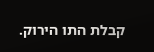קבלת התו הירוק.